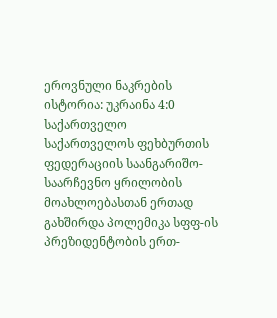ეროვნული ნაკრების ისტორია: უკრაინა 4:0 საქართველო
საქართველოს ფეხბურთის ფედერაციის საანგარიშო-საარჩევნო ყრილობის მოახლოებასთან ერთად გახშირდა პოლემიკა სფფ-ის პრეზიდენტობის ერთ-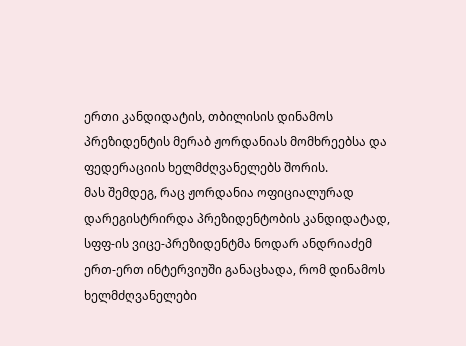ერთი კანდიდატის, თბილისის დინამოს პრეზიდენტის მერაბ ჟორდანიას მომხრეებსა და ფედერაციის ხელმძღვანელებს შორის.
მას შემდეგ, რაც ჟორდანია ოფიციალურად დარეგისტრირდა პრეზიდენტობის კანდიდატად, სფფ-ის ვიცე-პრეზიდენტმა ნოდარ ანდრიაძემ ერთ-ერთ ინტერვიუში განაცხადა, რომ დინამოს ხელმძღვანელები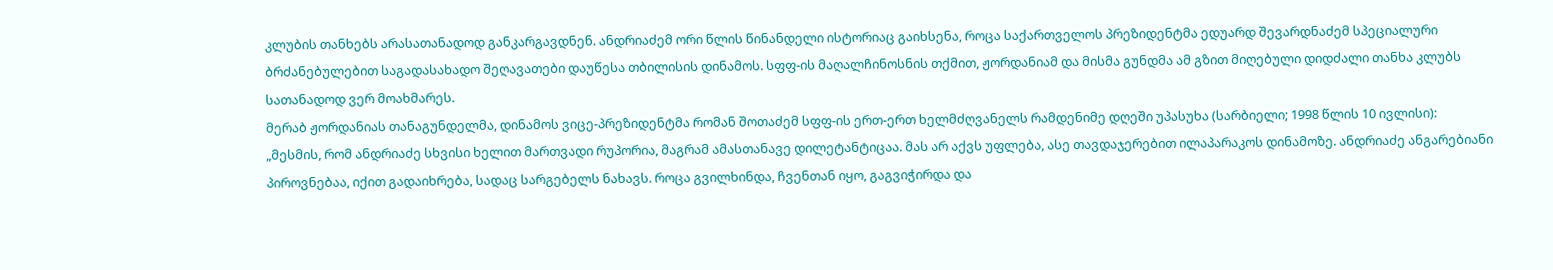კლუბის თანხებს არასათანადოდ განკარგავდნენ. ანდრიაძემ ორი წლის წინანდელი ისტორიაც გაიხსენა, როცა საქართველოს პრეზიდენტმა ედუარდ შევარდნაძემ სპეციალური ბრძანებულებით საგადასახადო შეღავათები დაუწესა თბილისის დინამოს. სფფ-ის მაღალჩინოსნის თქმით, ჟორდანიამ და მისმა გუნდმა ამ გზით მიღებული დიდძალი თანხა კლუბს სათანადოდ ვერ მოახმარეს.
მერაბ ჟორდანიას თანაგუნდელმა, დინამოს ვიცე-პრეზიდენტმა რომან შოთაძემ სფფ-ის ერთ-ერთ ხელმძღვანელს რამდენიმე დღეში უპასუხა (სარბიელი; 1998 წლის 10 ივლისი):
„მესმის, რომ ანდრიაძე სხვისი ხელით მართვადი რუპორია, მაგრამ ამასთანავე დილეტანტიცაა. მას არ აქვს უფლება, ასე თავდაჯერებით ილაპარაკოს დინამოზე. ანდრიაძე ანგარებიანი პიროვნებაა, იქით გადაიხრება, სადაც სარგებელს ნახავს. როცა გვილხინდა, ჩვენთან იყო, გაგვიჭირდა და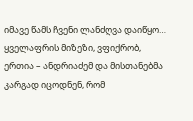იმავე წამს ჩვენი ლანძღვა დაიწყო…
ყველაფრის მიზეზი, ვფიქრობ, ერთია – ანდრიაძემ და მისთანებმა კარგად იცოდნენ, რომ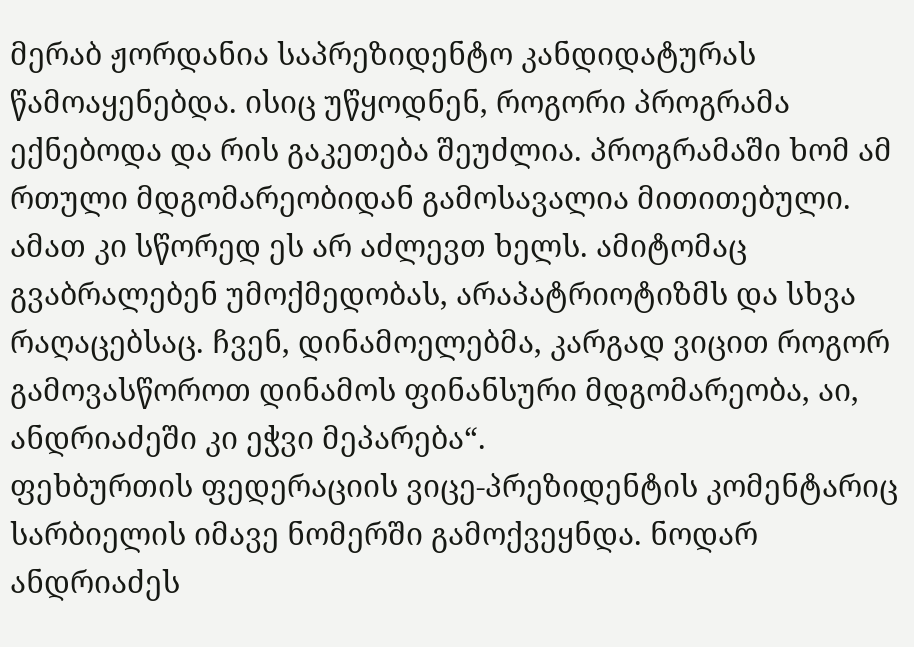მერაბ ჟორდანია საპრეზიდენტო კანდიდატურას წამოაყენებდა. ისიც უწყოდნენ, როგორი პროგრამა ექნებოდა და რის გაკეთება შეუძლია. პროგრამაში ხომ ამ რთული მდგომარეობიდან გამოსავალია მითითებული. ამათ კი სწორედ ეს არ აძლევთ ხელს. ამიტომაც გვაბრალებენ უმოქმედობას, არაპატრიოტიზმს და სხვა რაღაცებსაც. ჩვენ, დინამოელებმა, კარგად ვიცით როგორ გამოვასწოროთ დინამოს ფინანსური მდგომარეობა, აი, ანდრიაძეში კი ეჭვი მეპარება“.
ფეხბურთის ფედერაციის ვიცე-პრეზიდენტის კომენტარიც სარბიელის იმავე ნომერში გამოქვეყნდა. ნოდარ ანდრიაძეს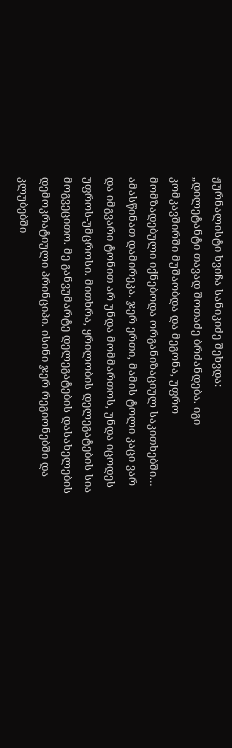ჟურნალისტი ხვიჩა სანიკიძე შეხვდა:
„დილეტანტი თავად შოთაძე ბრძანდება. იგი კომკავშირში მუშაობდა და მეგონა, უფრო მომზადებული იქნებოდა ორგანიზაციულ საკითხებში…
ამასწინათ დამირეკა. ჯერ ერთი, მამის ტოლი კაცი ვარ და იმგვარი ტონით არ უნდა მომმართოს, უნდა იცოდეს უფროს-უმცროსი. მითხრა, ყრილობის დელეგატების სია მოგვეცითო. მე განვუმარტე დელეგატების დასახელების დემოკრატიული პრინციპი. ისინი ჯერ რეგიონებში და კლუბებში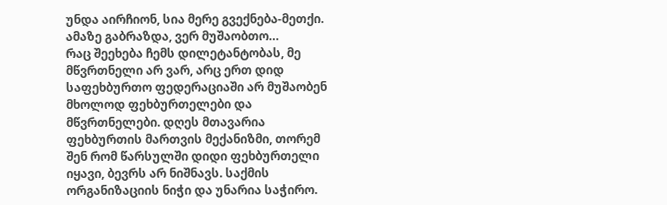უნდა აირჩიონ, სია მერე გვექნება-მეთქი. ამაზე გაბრაზდა, ვერ მუშაობთო…
რაც შეეხება ჩემს დილეტანტობას, მე მწვრთნელი არ ვარ, არც ერთ დიდ საფეხბურთო ფედერაციაში არ მუშაობენ მხოლოდ ფეხბურთელები და მწვრთნელები. დღეს მთავარია ფეხბურთის მართვის მექანიზმი, თორემ შენ რომ წარსულში დიდი ფეხბურთელი იყავი, ბევრს არ ნიშნავს. საქმის ორგანიზაციის ნიჭი და უნარია საჭირო.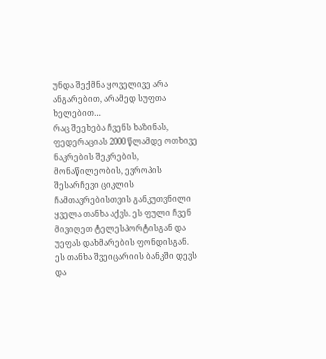უნდა შექმნა ყოველივე არა ანგარებით, არამედ სუფთა ხელებით…
რაც შეეხება ჩვენს ხაზინას, ფედერაციას 2000 წლამდე ოთხივე ნაკრების შეკრების, მონაწილეობის, ევროპის შესარჩევი ციკლის ჩამთავრებისთვის განკუთვნილი ყველა თანხა აქვს. ეს ფული ჩვენ მივიღეთ ტელესპორტისგან და უეფას დახმარების ფონდისგან. ეს თანხა შვეიცარიის ბანკში დევს და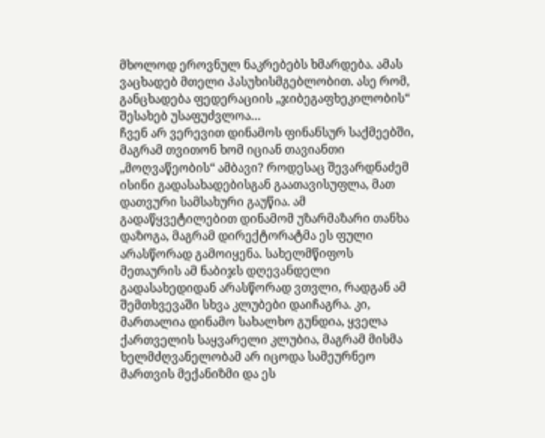მხოლოდ ეროვნულ ნაკრებებს ხმარდება. ამას ვაცხადებ მთელი პასუხისმგებლობით. ასე რომ, განცხადება ფედერაციის „ჯიბეგაფხეკილობის“ შესახებ უსაფუძვლოა…
ჩვენ არ ვერევით დინამოს ფინანსურ საქმეებში, მაგრამ თვითონ ხომ იციან თავიანთი „მოღვაწეობის“ ამბავი? როდესაც შევარდნაძემ ისინი გადასახადებისგან გაათავისუფლა, მათ დათვური სამსახური გაუწია. ამ გადაწყვეტილებით დინამომ უზარმაზარი თანხა დაზოგა, მაგრამ დირექტორატმა ეს ფული არასწორად გამოიყენა. სახელმწიფოს მეთაურის ამ ნაბიჯს დღევანდელი გადასახედიდან არასწორად ვთვლი, რადგან ამ შემთხვევაში სხვა კლუბები დაიჩაგრა. კი, მართალია დინამო სახალხო გუნდია, ყველა ქართველის საყვარელი კლუბია, მაგრამ მისმა ხელმძღვანელობამ არ იცოდა სამეურნეო მართვის მექანიზმი და ეს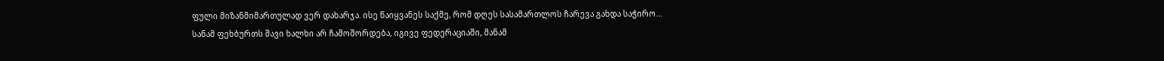ფული მიზანმიმართულად ვერ დახარჯა. ისე წაიყვანეს საქმე, რომ დღეს სასამართლოს ჩარევა გახდა საჭირო…
სანამ ფეხბურთს შავი ხალხი არ ჩამოშორდება, იგივე ფედერაციაში, მანამ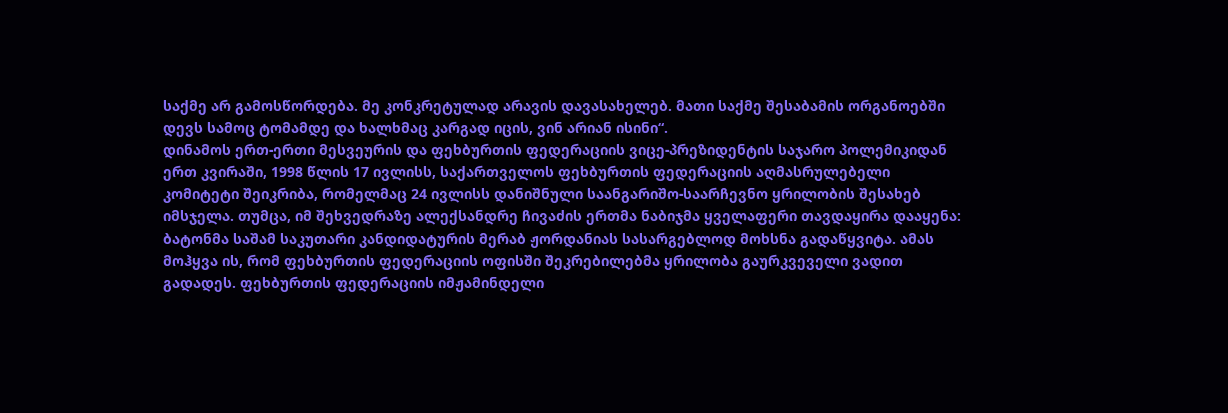საქმე არ გამოსწორდება. მე კონკრეტულად არავის დავასახელებ. მათი საქმე შესაბამის ორგანოებში დევს სამოც ტომამდე და ხალხმაც კარგად იცის, ვინ არიან ისინი“.
დინამოს ერთ-ერთი მესვეურის და ფეხბურთის ფედერაციის ვიცე-პრეზიდენტის საჯარო პოლემიკიდან ერთ კვირაში, 1998 წლის 17 ივლისს, საქართველოს ფეხბურთის ფედერაციის აღმასრულებელი კომიტეტი შეიკრიბა, რომელმაც 24 ივლისს დანიშნული საანგარიშო-საარჩევნო ყრილობის შესახებ იმსჯელა. თუმცა, იმ შეხვედრაზე ალექსანდრე ჩივაძის ერთმა ნაბიჯმა ყველაფერი თავდაყირა დააყენა: ბატონმა საშამ საკუთარი კანდიდატურის მერაბ ჟორდანიას სასარგებლოდ მოხსნა გადაწყვიტა. ამას მოჰყვა ის, რომ ფეხბურთის ფედერაციის ოფისში შეკრებილებმა ყრილობა გაურკვეველი ვადით გადადეს. ფეხბურთის ფედერაციის იმჟამინდელი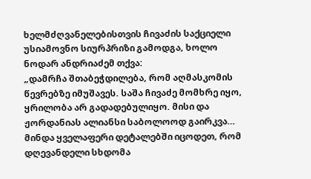ხელმძღვანელებისთვის ჩივაძის საქციელი უსიამოვნო სიურპრიზი გამოდგა, ხოლო ნოდარ ანდრიაძემ თქვა:
„დამრჩა შთაბეჭდილება, რომ აღმასკომის წევრებზე იმუშავეს. საშა ჩივაძე მომხრე იყო, ყრილობა არ გადადებულიყო. მისი და ჟორდანიას ალიანსი საბოლოოდ გაირკვა…
მინდა ყველაფერი დეტალებში იცოდეთ, რომ დღევანდელი სხდომა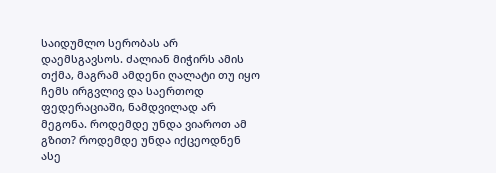საიდუმლო სერობას არ დაემსგავსოს. ძალიან მიჭირს ამის თქმა, მაგრამ ამდენი ღალატი თუ იყო ჩემს ირგვლივ და საერთოდ ფედერაციაში, ნამდვილად არ მეგონა. როდემდე უნდა ვიაროთ ამ გზით? როდემდე უნდა იქცეოდნენ ასე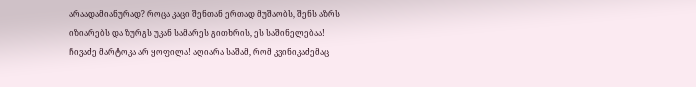არაადამიანურად? როცა კაცი შენთან ერთად მუშაობს, შენს აზრს იზიარებს და ზურგს უკან სამარეს გითხრის, ეს საშინელებაა!
ჩივაძე მარტოკა არ ყოფილა! აღიარა საშამ, რომ კვინიკაძემაც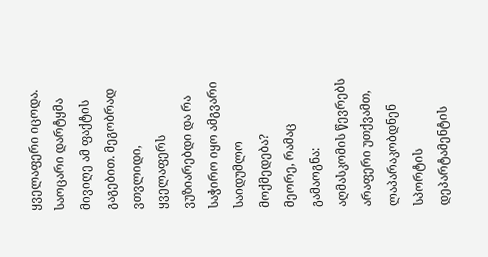ყველაფერი იცოდა. საოცარი დარტყმა მივიღე ამ ფაქტის გაგებით. მეგობრად ვთვლიდი, ყველაფერს ვუზიარებდი და რა საჭირო იყო ამგვარი საიდუმლო მოქმედება?
მეორე, რამაც გამაოგნა: აღმასკომის წევრებს არაფერი უთქვამთ, ლაპარაკობდნენ სპორტის დეპარტამენტის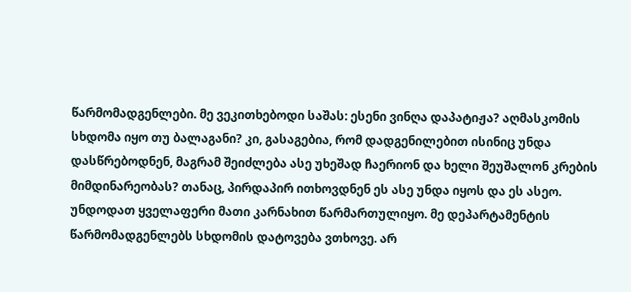წარმომადგენლები. მე ვეკითხებოდი საშას: ესენი ვინღა დაპატიჟა? აღმასკომის სხდომა იყო თუ ბალაგანი? კი, გასაგებია, რომ დადგენილებით ისინიც უნდა დასწრებოდნენ, მაგრამ შეიძლება ასე უხეშად ჩაერიონ და ხელი შეუშალონ კრების მიმდინარეობას? თანაც, პირდაპირ ითხოვდნენ ეს ასე უნდა იყოს და ეს ასეო. უნდოდათ ყველაფერი მათი კარნახით წარმართულიყო. მე დეპარტამენტის წარმომადგენლებს სხდომის დატოვება ვთხოვე. არ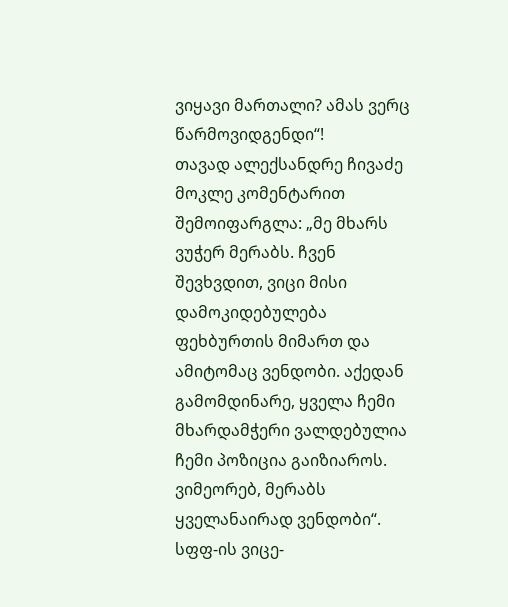ვიყავი მართალი? ამას ვერც წარმოვიდგენდი“!
თავად ალექსანდრე ჩივაძე მოკლე კომენტარით შემოიფარგლა: „მე მხარს ვუჭერ მერაბს. ჩვენ შევხვდით, ვიცი მისი დამოკიდებულება ფეხბურთის მიმართ და ამიტომაც ვენდობი. აქედან გამომდინარე, ყველა ჩემი მხარდამჭერი ვალდებულია ჩემი პოზიცია გაიზიაროს. ვიმეორებ, მერაბს ყველანაირად ვენდობი“.
სფფ-ის ვიცე-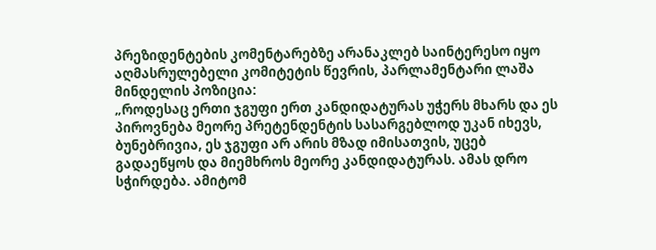პრეზიდენტების კომენტარებზე არანაკლებ საინტერესო იყო აღმასრულებელი კომიტეტის წევრის, პარლამენტარი ლაშა მინდელის პოზიცია:
„როდესაც ერთი ჯგუფი ერთ კანდიდატურას უჭერს მხარს და ეს პიროვნება მეორე პრეტენდენტის სასარგებლოდ უკან იხევს, ბუნებრივია, ეს ჯგუფი არ არის მზად იმისათვის, უცებ გადაეწყოს და მიემხროს მეორე კანდიდატურას. ამას დრო სჭირდება. ამიტომ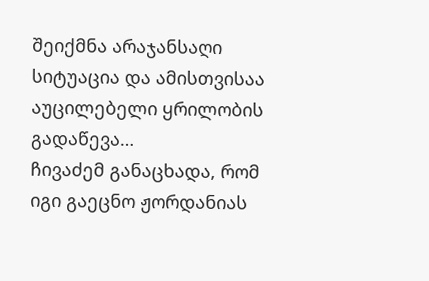შეიქმნა არაჯანსაღი სიტუაცია და ამისთვისაა აუცილებელი ყრილობის გადაწევა…
ჩივაძემ განაცხადა, რომ იგი გაეცნო ჟორდანიას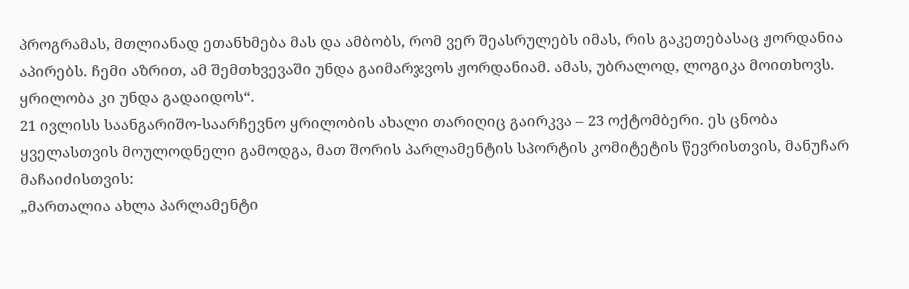პროგრამას, მთლიანად ეთანხმება მას და ამბობს, რომ ვერ შეასრულებს იმას, რის გაკეთებასაც ჟორდანია აპირებს. ჩემი აზრით, ამ შემთხვევაში უნდა გაიმარჯვოს ჟორდანიამ. ამას, უბრალოდ, ლოგიკა მოითხოვს. ყრილობა კი უნდა გადაიდოს“.
21 ივლისს საანგარიშო-საარჩევნო ყრილობის ახალი თარიღიც გაირკვა – 23 ოქტომბერი. ეს ცნობა ყველასთვის მოულოდნელი გამოდგა, მათ შორის პარლამენტის სპორტის კომიტეტის წევრისთვის, მანუჩარ მაჩაიძისთვის:
„მართალია ახლა პარლამენტი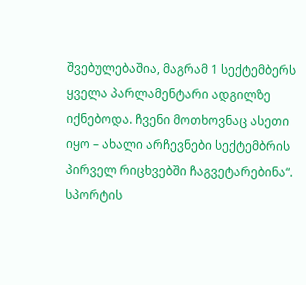შვებულებაშია, მაგრამ 1 სექტემბერს ყველა პარლამენტარი ადგილზე იქნებოდა. ჩვენი მოთხოვნაც ასეთი იყო – ახალი არჩევნები სექტემბრის პირველ რიცხვებში ჩაგვეტარებინა“.
სპორტის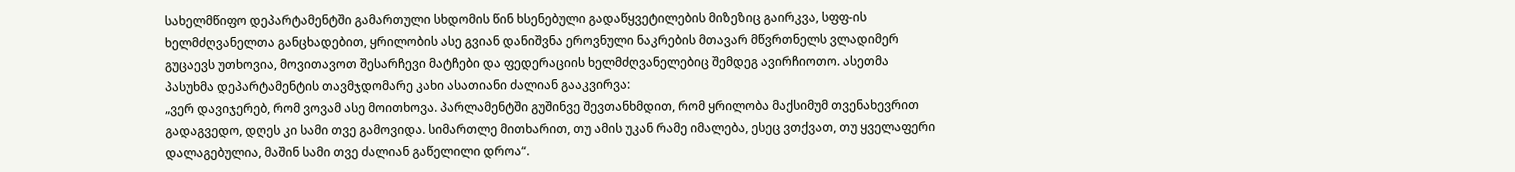სახელმწიფო დეპარტამენტში გამართული სხდომის წინ ხსენებული გადაწყვეტილების მიზეზიც გაირკვა, სფფ-ის ხელმძღვანელთა განცხადებით, ყრილობის ასე გვიან დანიშვნა ეროვნული ნაკრების მთავარ მწვრთნელს ვლადიმერ გუცაევს უთხოვია, მოვითავოთ შესარჩევი მატჩები და ფედერაციის ხელმძღვანელებიც შემდეგ ავირჩიოთო. ასეთმა პასუხმა დეპარტამენტის თავმჯდომარე კახი ასათიანი ძალიან გააკვირვა:
„ვერ დავიჯერებ, რომ ვოვამ ასე მოითხოვა. პარლამენტში გუშინვე შევთანხმდით, რომ ყრილობა მაქსიმუმ თვენახევრით გადაგვედო, დღეს კი სამი თვე გამოვიდა. სიმართლე მითხარით, თუ ამის უკან რამე იმალება, ესეც ვთქვათ, თუ ყველაფერი დალაგებულია, მაშინ სამი თვე ძალიან გაწელილი დროა“.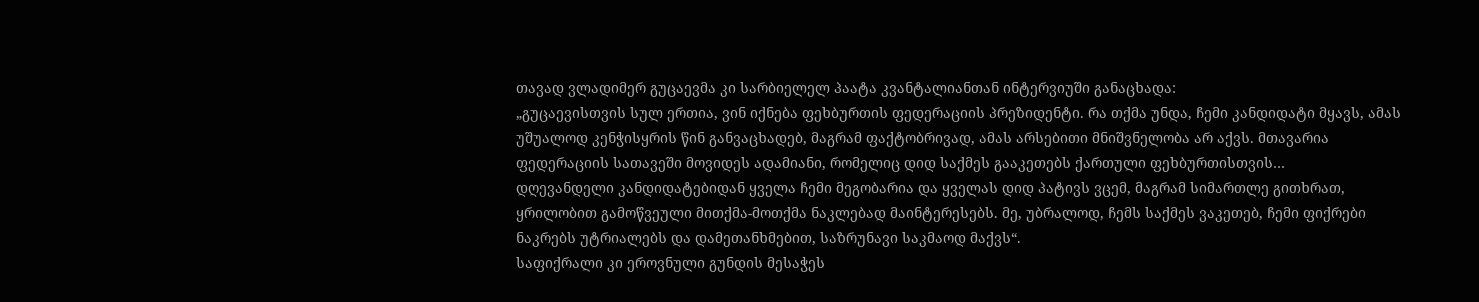თავად ვლადიმერ გუცაევმა კი სარბიელელ პაატა კვანტალიანთან ინტერვიუში განაცხადა:
„გუცაევისთვის სულ ერთია, ვინ იქნება ფეხბურთის ფედერაციის პრეზიდენტი. რა თქმა უნდა, ჩემი კანდიდატი მყავს, ამას უშუალოდ კენჭისყრის წინ განვაცხადებ, მაგრამ ფაქტობრივად, ამას არსებითი მნიშვნელობა არ აქვს. მთავარია ფედერაციის სათავეში მოვიდეს ადამიანი, რომელიც დიდ საქმეს გააკეთებს ქართული ფეხბურთისთვის…
დღევანდელი კანდიდატებიდან ყველა ჩემი მეგობარია და ყველას დიდ პატივს ვცემ, მაგრამ სიმართლე გითხრათ, ყრილობით გამოწვეული მითქმა-მოთქმა ნაკლებად მაინტერესებს. მე, უბრალოდ, ჩემს საქმეს ვაკეთებ, ჩემი ფიქრები ნაკრებს უტრიალებს და დამეთანხმებით, საზრუნავი საკმაოდ მაქვს“.
საფიქრალი კი ეროვნული გუნდის მესაჭეს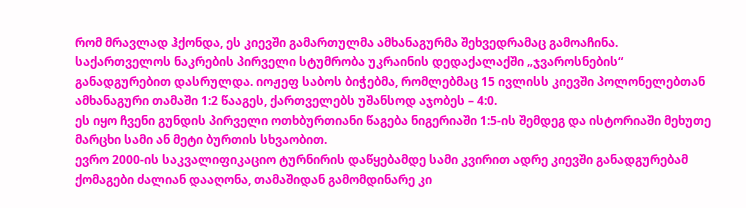რომ მრავლად ჰქონდა, ეს კიევში გამართულმა ამხანაგურმა შეხვედრამაც გამოაჩინა. საქართველოს ნაკრების პირველი სტუმრობა უკრაინის დედაქალაქში „ჯვაროსნების“ განადგურებით დასრულდა. იოჟეფ საბოს ბიჭებმა, რომლებმაც 15 ივლისს კიევში პოლონელებთან ამხანაგური თამაში 1:2 წააგეს, ქართველებს უშანსოდ აჯობეს – 4:0.
ეს იყო ჩვენი გუნდის პირველი ოთხბურთიანი წაგება ნიგერიაში 1:5-ის შემდეგ და ისტორიაში მეხუთე მარცხი სამი ან მეტი ბურთის სხვაობით.
ევრო 2000-ის საკვალიფიკაციო ტურნირის დაწყებამდე სამი კვირით ადრე კიევში განადგურებამ ქომაგები ძალიან დააღონა, თამაშიდან გამომდინარე კი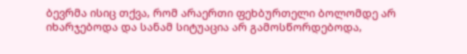ბევრმა ისიც თქვა, რომ არაერთი ფეხბურთელი ბოლომდე არ იხარჯებოდა და სანამ სიტუაცია არ გამოსწორდებოდა,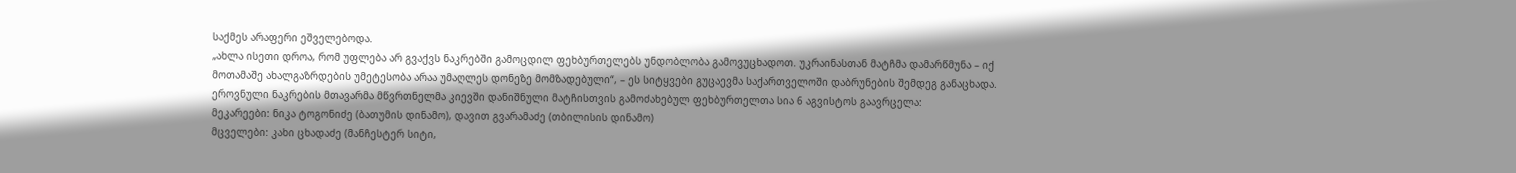საქმეს არაფერი ეშველებოდა.
„ახლა ისეთი დროა, რომ უფლება არ გვაქვს ნაკრებში გამოცდილ ფეხბურთელებს უნდობლობა გამოვუცხადოთ. უკრაინასთან მატჩმა დამარწმუნა – იქ მოთამაშე ახალგაზრდების უმეტესობა არაა უმაღლეს დონეზე მომზადებული“, – ეს სიტყვები გუცაევმა საქართველოში დაბრუნების შემდეგ განაცხადა.
ეროვნული ნაკრების მთავარმა მწვრთნელმა კიევში დანიშნული მატჩისთვის გამოძახებულ ფეხბურთელთა სია 6 აგვისტოს გაავრცელა:
მეკარეები: ნიკა ტოგონიძე (ბათუმის დინამო), დავით გვარამაძე (თბილისის დინამო)
მცველები: კახი ცხადაძე (მანჩესტერ სიტი,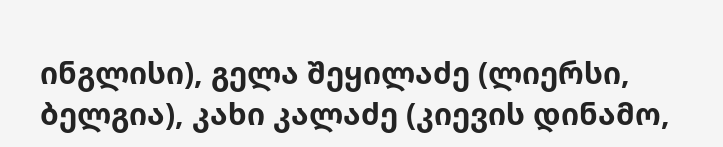ინგლისი), გელა შეყილაძე (ლიერსი, ბელგია), კახი კალაძე (კიევის დინამო,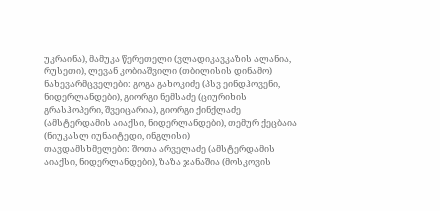უკრაინა), მამუკა წერეთელი (ვლადიკავკაზის ალანია, რუსეთი), ლევან კობიაშვილი (თბილისის დინამო)
ნახევარმცველები: გოგა გახოკიძე (პსვ ეინდჰოვენი, ნიდერლანდები), გიორგი ნემსაძე (ციურიხის გრასჰოპერი, შვეიცარია), გიორგი ქინქლაძე (ამსტერდამის აიაქსი, ნიდერლანდები), თემურ ქეცბაია (ნიუკასლ იუნაიტედი, ინგლისი)
თავდამსხმელები: შოთა არველაძე (ამსტერდამის აიაქსი, ნიდერლანდები), ზაზა ჯანაშია (მოსკოვის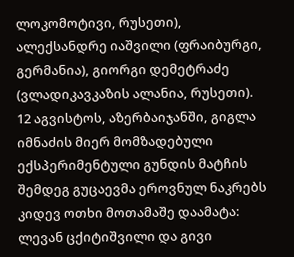ლოკომოტივი, რუსეთი), ალექსანდრე იაშვილი (ფრაიბურგი, გერმანია), გიორგი დემეტრაძე (ვლადიკავკაზის ალანია, რუსეთი).
12 აგვისტოს, აზერბაიჯანში, გიგლა იმნაძის მიერ მომზადებული ექსპერიმენტული გუნდის მატჩის შემდეგ გუცაევმა ეროვნულ ნაკრებს კიდევ ოთხი მოთამაშე დაამატა: ლევან ცქიტიშვილი და გივი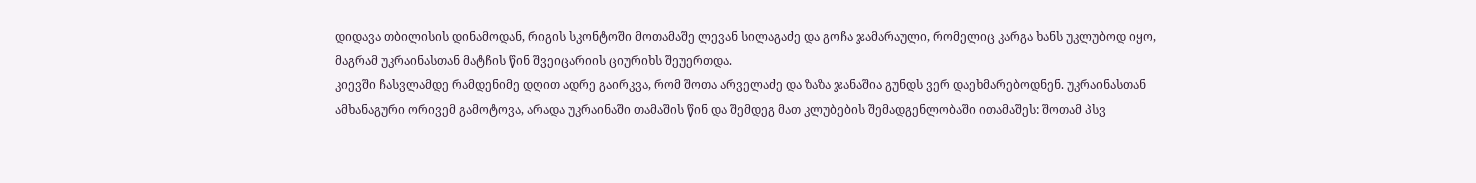დიდავა თბილისის დინამოდან, რიგის სკონტოში მოთამაშე ლევან სილაგაძე და გოჩა ჯამარაული, რომელიც კარგა ხანს უკლუბოდ იყო, მაგრამ უკრაინასთან მატჩის წინ შვეიცარიის ციურიხს შეუერთდა.
კიევში ჩასვლამდე რამდენიმე დღით ადრე გაირკვა, რომ შოთა არველაძე და ზაზა ჯანაშია გუნდს ვერ დაეხმარებოდნენ. უკრაინასთან ამხანაგური ორივემ გამოტოვა, არადა უკრაინაში თამაშის წინ და შემდეგ მათ კლუბების შემადგენლობაში ითამაშეს: შოთამ პსვ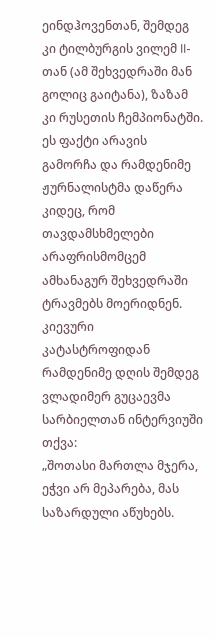ეინდჰოვენთან, შემდეგ კი ტილბურგის ვილემ II-თან (ამ შეხვედრაში მან გოლიც გაიტანა), ზაზამ კი რუსეთის ჩემპიონატში. ეს ფაქტი არავის გამორჩა და რამდენიმე ჟურნალისტმა დაწერა კიდეც, რომ თავდამსხმელები არაფრისმომცემ ამხანაგურ შეხვედრაში ტრავმებს მოერიდნენ.
კიევური კატასტროფიდან რამდენიმე დღის შემდეგ ვლადიმერ გუცაევმა სარბიელთან ინტერვიუში თქვა:
„შოთასი მართლა მჯერა, ეჭვი არ მეპარება, მას საზარდული აწუხებს.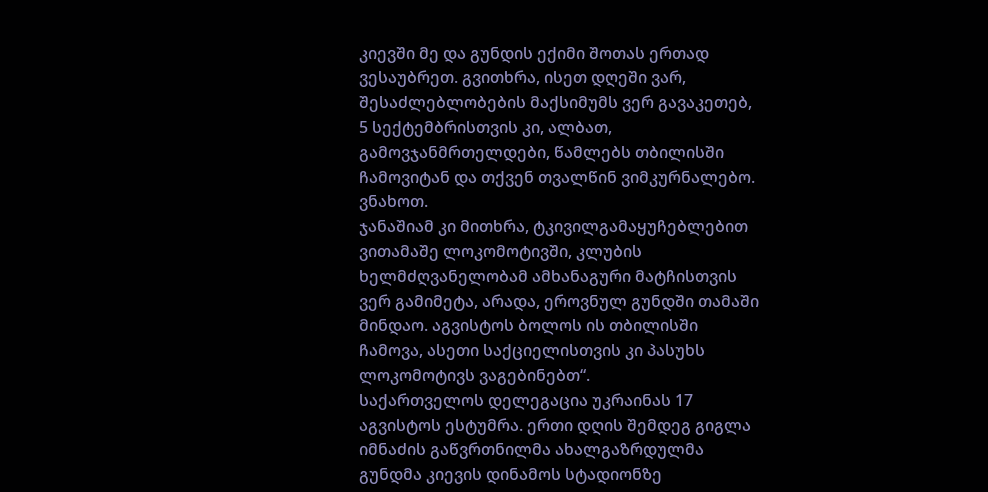კიევში მე და გუნდის ექიმი შოთას ერთად ვესაუბრეთ. გვითხრა, ისეთ დღეში ვარ, შესაძლებლობების მაქსიმუმს ვერ გავაკეთებ, 5 სექტემბრისთვის კი, ალბათ, გამოვჯანმრთელდები, წამლებს თბილისში ჩამოვიტან და თქვენ თვალწინ ვიმკურნალებო. ვნახოთ.
ჯანაშიამ კი მითხრა, ტკივილგამაყუჩებლებით ვითამაშე ლოკომოტივში, კლუბის ხელმძღვანელობამ ამხანაგური მატჩისთვის ვერ გამიმეტა, არადა, ეროვნულ გუნდში თამაში მინდაო. აგვისტოს ბოლოს ის თბილისში ჩამოვა, ასეთი საქციელისთვის კი პასუხს ლოკომოტივს ვაგებინებთ“.
საქართველოს დელეგაცია უკრაინას 17 აგვისტოს ესტუმრა. ერთი დღის შემდეგ გიგლა იმნაძის გაწვრთნილმა ახალგაზრდულმა გუნდმა კიევის დინამოს სტადიონზე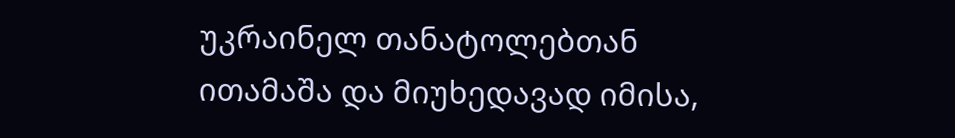უკრაინელ თანატოლებთან ითამაშა და მიუხედავად იმისა,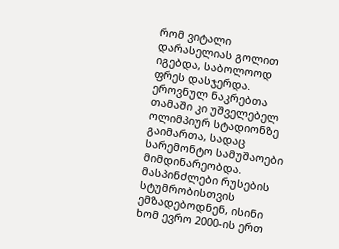რომ ვიტალი დარასელიას გოლით იგებდა, საბოლოოდ ფრეს დასჯერდა.
ეროვნულ ნაკრებთა თამაში კი უშველებელ ოლიმპიურ სტადიონზე გაიმართა, სადაც სარემონტო სამუშაოები მიმდინარეობდა. მასპინძლები რუსების სტუმრობისთვის ემზადებოდნენ, ისინი ხომ ევრო 2000-ის ერთ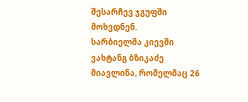შესარჩევ ჯგუფში მოხვდნენ.
სარბიელმა კიევში ვახტანგ ბზიკაძე მიავლინა, რომელმაც 26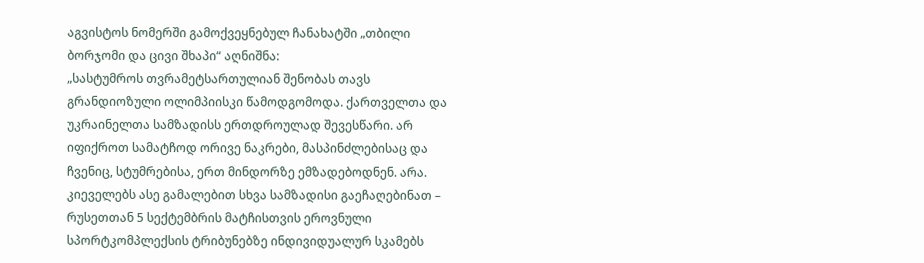აგვისტოს ნომერში გამოქვეყნებულ ჩანახატში „თბილი ბორჯომი და ცივი შხაპი“ აღნიშნა:
„სასტუმროს თვრამეტსართულიან შენობას თავს გრანდიოზული ოლიმპიისკი წამოდგომოდა. ქართველთა და უკრაინელთა სამზადისს ერთდროულად შევესწარი. არ იფიქროთ სამატჩოდ ორივე ნაკრები, მასპინძლებისაც და ჩვენიც, სტუმრებისა, ერთ მინდორზე ემზადებოდნენ. არა. კიეველებს ასე გამალებით სხვა სამზადისი გაეჩაღებინათ – რუსეთთან 5 სექტემბრის მატჩისთვის ეროვნული სპორტკომპლექსის ტრიბუნებზე ინდივიდუალურ სკამებს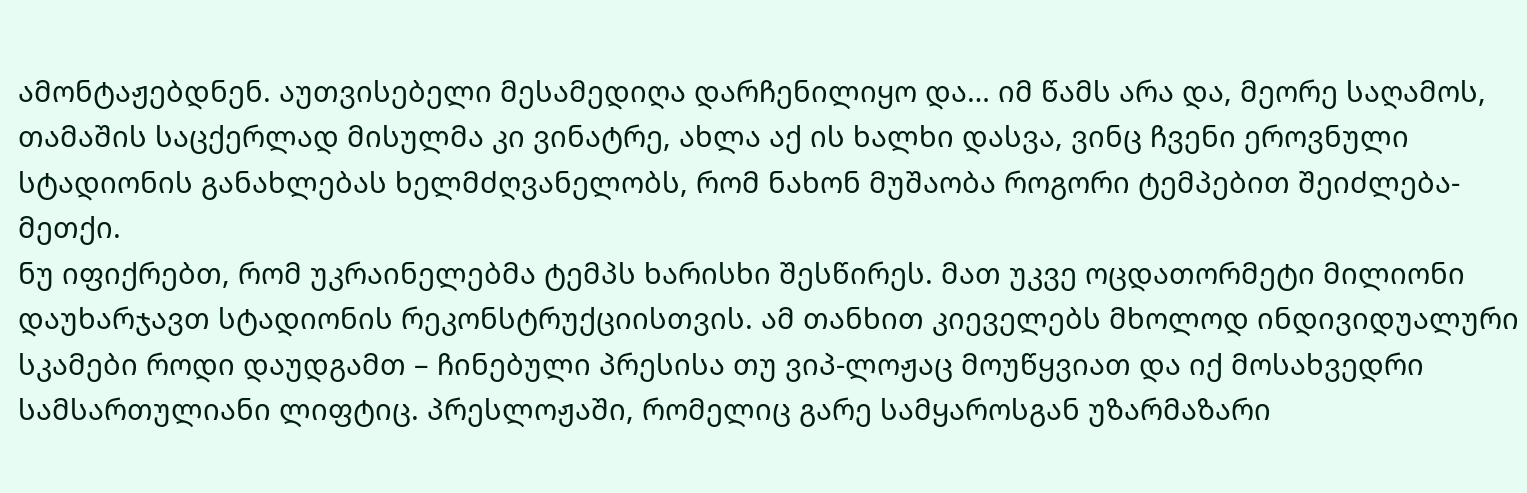ამონტაჟებდნენ. აუთვისებელი მესამედიღა დარჩენილიყო და… იმ წამს არა და, მეორე საღამოს, თამაშის საცქერლად მისულმა კი ვინატრე, ახლა აქ ის ხალხი დასვა, ვინც ჩვენი ეროვნული სტადიონის განახლებას ხელმძღვანელობს, რომ ნახონ მუშაობა როგორი ტემპებით შეიძლება-მეთქი.
ნუ იფიქრებთ, რომ უკრაინელებმა ტემპს ხარისხი შესწირეს. მათ უკვე ოცდათორმეტი მილიონი დაუხარჯავთ სტადიონის რეკონსტრუქციისთვის. ამ თანხით კიეველებს მხოლოდ ინდივიდუალური სკამები როდი დაუდგამთ – ჩინებული პრესისა თუ ვიპ-ლოჟაც მოუწყვიათ და იქ მოსახვედრი სამსართულიანი ლიფტიც. პრესლოჟაში, რომელიც გარე სამყაროსგან უზარმაზარი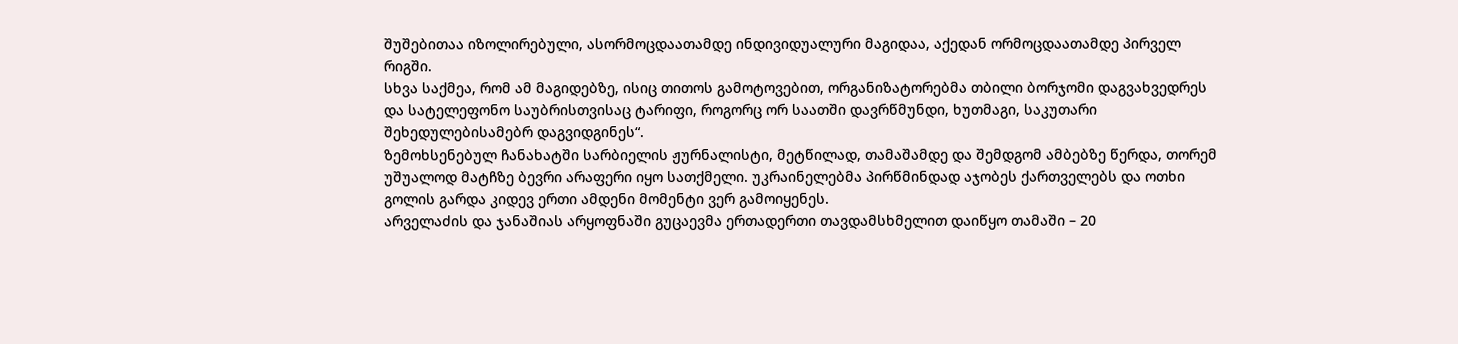შუშებითაა იზოლირებული, ასორმოცდაათამდე ინდივიდუალური მაგიდაა, აქედან ორმოცდაათამდე პირველ რიგში.
სხვა საქმეა, რომ ამ მაგიდებზე, ისიც თითოს გამოტოვებით, ორგანიზატორებმა თბილი ბორჯომი დაგვახვედრეს და სატელეფონო საუბრისთვისაც ტარიფი, როგორც ორ საათში დავრწმუნდი, ხუთმაგი, საკუთარი შეხედულებისამებრ დაგვიდგინეს“.
ზემოხსენებულ ჩანახატში სარბიელის ჟურნალისტი, მეტწილად, თამაშამდე და შემდგომ ამბებზე წერდა, თორემ უშუალოდ მატჩზე ბევრი არაფერი იყო სათქმელი. უკრაინელებმა პირწმინდად აჯობეს ქართველებს და ოთხი გოლის გარდა კიდევ ერთი ამდენი მომენტი ვერ გამოიყენეს.
არველაძის და ჯანაშიას არყოფნაში გუცაევმა ერთადერთი თავდამსხმელით დაიწყო თამაში – 20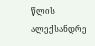წლის ალექსანდრე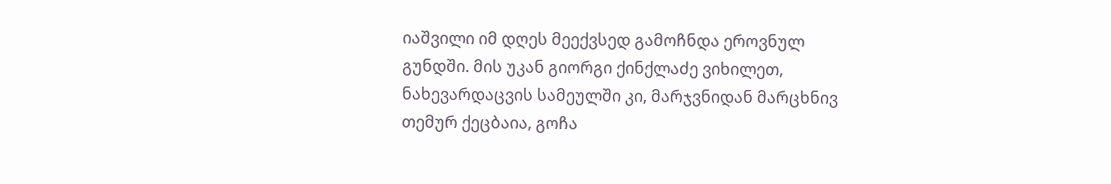იაშვილი იმ დღეს მეექვსედ გამოჩნდა ეროვნულ გუნდში. მის უკან გიორგი ქინქლაძე ვიხილეთ, ნახევარდაცვის სამეულში კი, მარჯვნიდან მარცხნივ თემურ ქეცბაია, გოჩა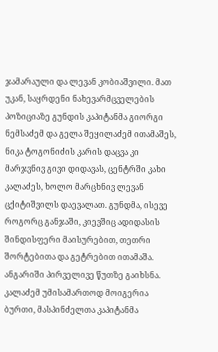ჯამარაული და ლევან კობიაშვილი. მათ უკან, საყრდენი ნახევარმცველების პოზიციაზე გუნდის კაპიტანმა გიორგი ნემსაძემ და გელა შეყილაძემ ითამაშეს, ნიკა ტოგონიძის კარის დაცვა კი მარჯვნივ გივი დიდავას, ცენტრში კახი კალაძეს, ხოლო მარცხნივ ლევან ცქიტიშვილს დაევალათ. გუნდმა, ისევე როგორც განჯაში, კიევშიც ადიდასის შინდისფერი მაისურებით, თეთრი შორტებითა და გეტრებით ითამაშა.
ანგარიში პირველივე წუთზე გაიხსნა. კალაძემ უმისამართოდ მოიგერია ბურთი, მასპინძელთა კაპიტანმა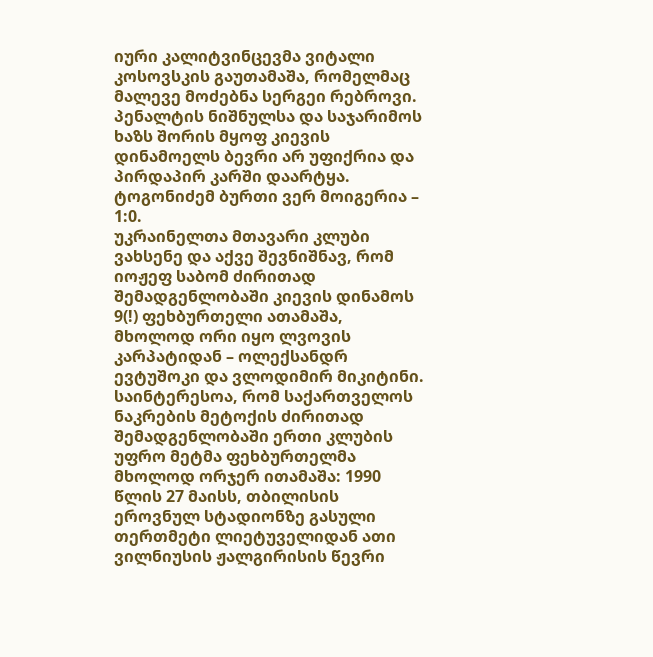იური კალიტვინცევმა ვიტალი კოსოვსკის გაუთამაშა, რომელმაც მალევე მოძებნა სერგეი რებროვი. პენალტის ნიშნულსა და საჯარიმოს ხაზს შორის მყოფ კიევის დინამოელს ბევრი არ უფიქრია და პირდაპირ კარში დაარტყა. ტოგონიძემ ბურთი ვერ მოიგერია – 1:0.
უკრაინელთა მთავარი კლუბი ვახსენე და აქვე შევნიშნავ, რომ იოჟეფ საბომ ძირითად შემადგენლობაში კიევის დინამოს 9(!) ფეხბურთელი ათამაშა, მხოლოდ ორი იყო ლვოვის კარპატიდან – ოლექსანდრ ევტუშოკი და ვლოდიმირ მიკიტინი.
საინტერესოა, რომ საქართველოს ნაკრების მეტოქის ძირითად შემადგენლობაში ერთი კლუბის უფრო მეტმა ფეხბურთელმა მხოლოდ ორჯერ ითამაშა: 1990 წლის 27 მაისს, თბილისის ეროვნულ სტადიონზე გასული თერთმეტი ლიეტუველიდან ათი ვილნიუსის ჟალგირისის წევრი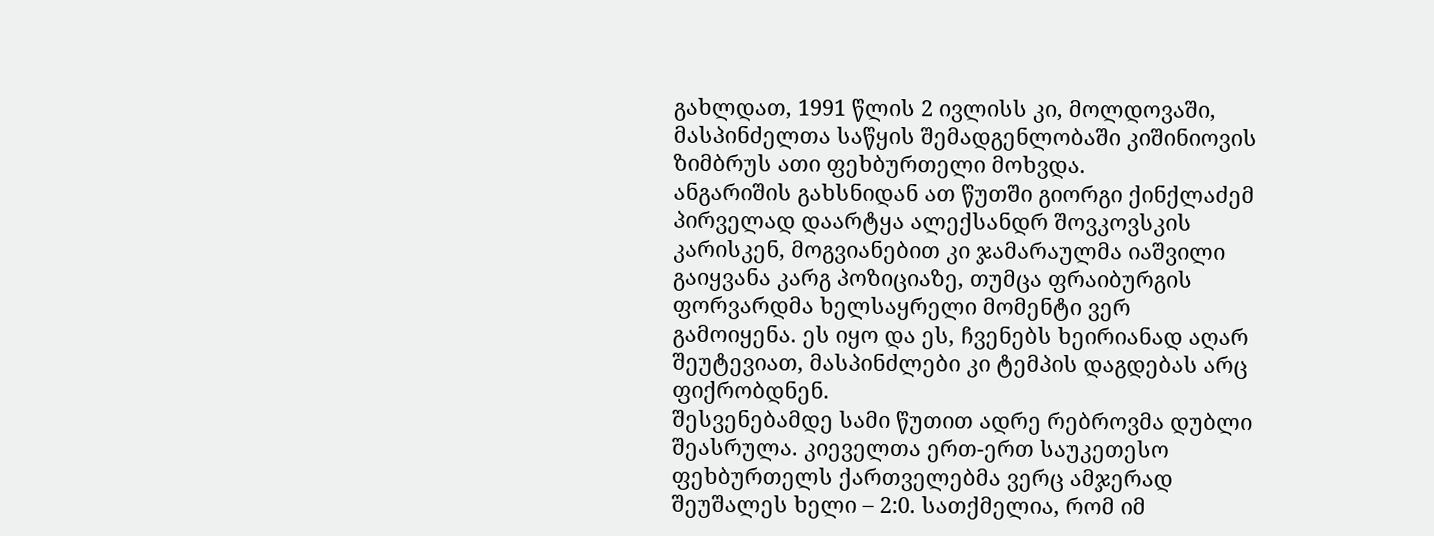გახლდათ, 1991 წლის 2 ივლისს კი, მოლდოვაში, მასპინძელთა საწყის შემადგენლობაში კიშინიოვის ზიმბრუს ათი ფეხბურთელი მოხვდა.
ანგარიშის გახსნიდან ათ წუთში გიორგი ქინქლაძემ პირველად დაარტყა ალექსანდრ შოვკოვსკის კარისკენ, მოგვიანებით კი ჯამარაულმა იაშვილი გაიყვანა კარგ პოზიციაზე, თუმცა ფრაიბურგის ფორვარდმა ხელსაყრელი მომენტი ვერ გამოიყენა. ეს იყო და ეს, ჩვენებს ხეირიანად აღარ შეუტევიათ, მასპინძლები კი ტემპის დაგდებას არც ფიქრობდნენ.
შესვენებამდე სამი წუთით ადრე რებროვმა დუბლი შეასრულა. კიეველთა ერთ-ერთ საუკეთესო ფეხბურთელს ქართველებმა ვერც ამჯერად შეუშალეს ხელი – 2:0. სათქმელია, რომ იმ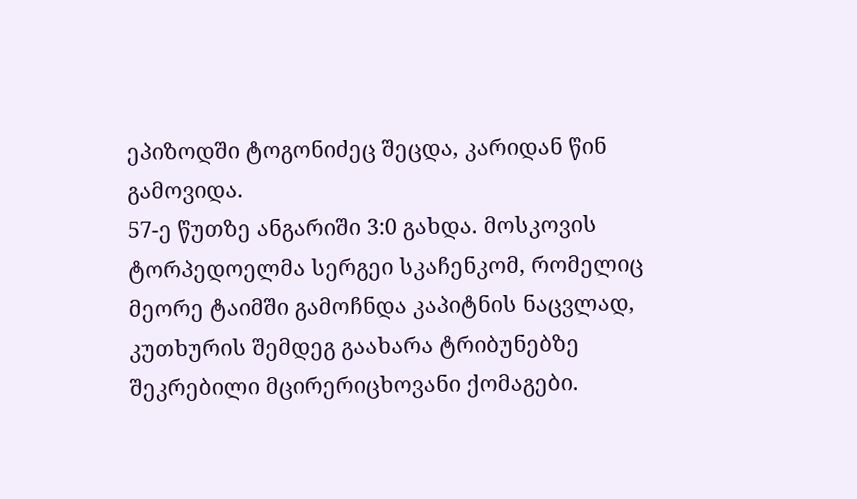ეპიზოდში ტოგონიძეც შეცდა, კარიდან წინ გამოვიდა.
57-ე წუთზე ანგარიში 3:0 გახდა. მოსკოვის ტორპედოელმა სერგეი სკაჩენკომ, რომელიც მეორე ტაიმში გამოჩნდა კაპიტნის ნაცვლად, კუთხურის შემდეგ გაახარა ტრიბუნებზე შეკრებილი მცირერიცხოვანი ქომაგები.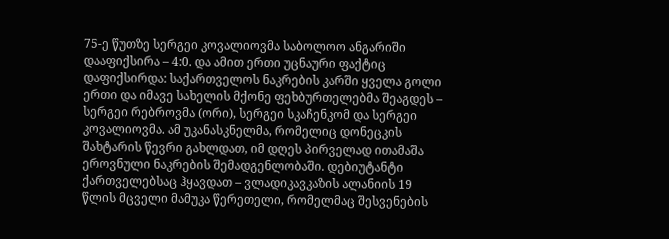75-ე წუთზე სერგეი კოვალიოვმა საბოლოო ანგარიში დააფიქსირა – 4:0. და ამით ერთი უცნაური ფაქტიც დაფიქსირდა: საქართველოს ნაკრების კარში ყველა გოლი ერთი და იმავე სახელის მქონე ფეხბურთელებმა შეაგდეს – სერგეი რებროვმა (ორი), სერგეი სკაჩენკომ და სერგეი კოვალიოვმა. ამ უკანასკნელმა, რომელიც დონეცკის შახტარის წევრი გახლდათ, იმ დღეს პირველად ითამაშა ეროვნული ნაკრების შემადგენლობაში. დებიუტანტი ქართველებსაც ჰყავდათ – ვლადიკავკაზის ალანიის 19 წლის მცველი მამუკა წერეთელი, რომელმაც შესვენების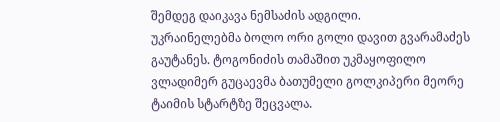შემდეგ დაიკავა ნემსაძის ადგილი.
უკრაინელებმა ბოლო ორი გოლი დავით გვარამაძეს გაუტანეს. ტოგონიძის თამაშით უკმაყოფილო ვლადიმერ გუცაევმა ბათუმელი გოლკიპერი მეორე ტაიმის სტარტზე შეცვალა.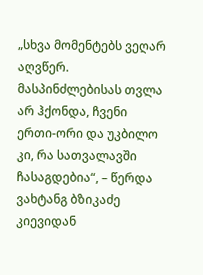„სხვა მომენტებს ვეღარ აღვწერ. მასპინძლებისას თვლა არ ჰქონდა, ჩვენი ერთი-ორი და უკბილო კი, რა სათვალავში ჩასაგდებია“, – წერდა ვახტანგ ბზიკაძე კიევიდან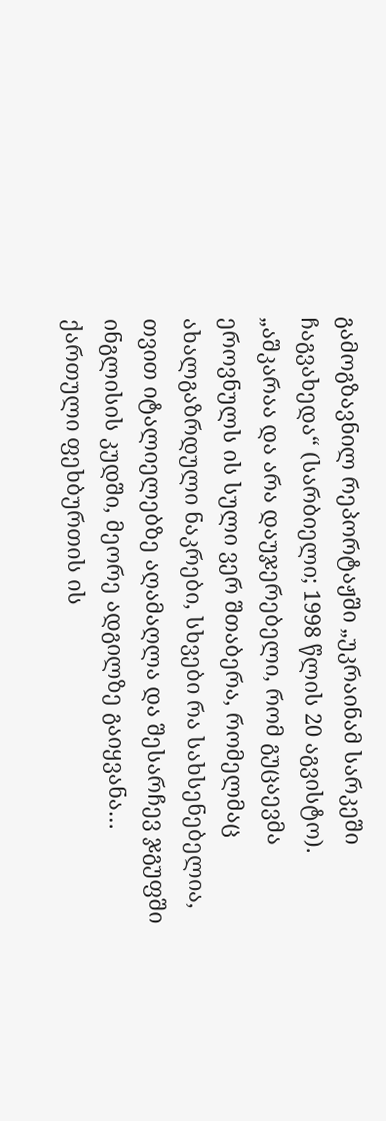გამოგზავნილ რეპორტაჟში „უკრაინამ სარკეში ჩაგვახედა“ (სარბიელი; 1998 წლის 20 აგვისტო).
„აშკარაა და არა დაუჯერებელი, რომ გუცაევმა ეროვნულს ის სული ვერ შთაბერა, რომელმაც ახალგაზრდული ნაკრები, სხვები რა სახსენებელია, თვით იტალიელებზე აღამაღლა და შესარჩევ ჯგუფში ინგლისის კუდში, მეორე ადგილზე გაიყვანა…
ქართული ფეხბურთის ის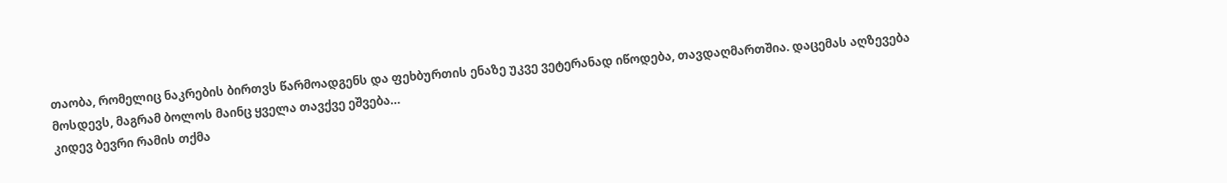თაობა, რომელიც ნაკრების ბირთვს წარმოადგენს და ფეხბურთის ენაზე უკვე ვეტერანად იწოდება, თავდაღმართშია. დაცემას აღზევება მოსდევს, მაგრამ ბოლოს მაინც ყველა თავქვე ეშვება…
კიდევ ბევრი რამის თქმა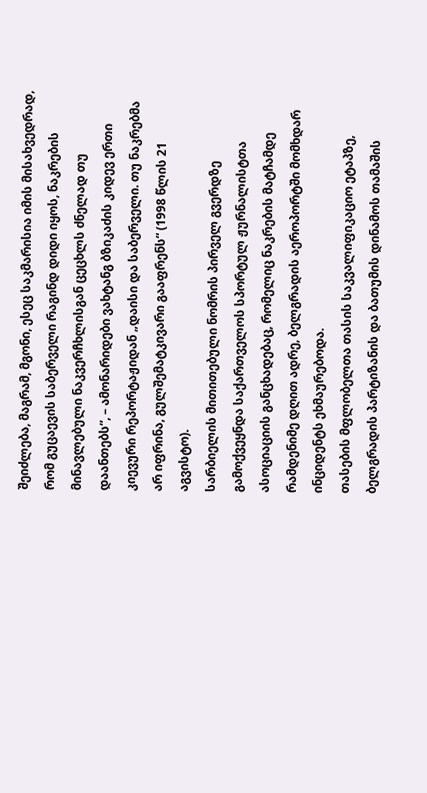შეიძლება, მაგრამ, მგონი, ესეც საკმარისია იმის მისახვედრად, რომ გუცაევის საბერველი რაგინდ დიდი იყოს, ნაკრების მინავლებული ნაკვერჩხლისგან ცეცხლს ძნელად თუ დაანთებს“, – ამონარიდები ვახტანგ ბზიკაძის კიდევ ერთი კიევური რეპორტაჟიდან „დაისი და საბერველი. თუ ნაკრებმა არ იფრინა, გულშემატკივარი გააფრენს“ (1998 წლის 21 აგვისტო).
სარბიელის მითითებული ნომრის პირველ გვერდზე გამოქვეყნდა საქართველოს სპორტულ ჟურნალისტთა ასოციაციის განცხადებაც, რომელიც ნაკრების მატჩამდე რამდენიმე დღით ადრე, ბელგრადის აეროპორტში მომხდარ ინციდენტს ეხმაურებოდა.
თასების მფლობელთა თასის საკვალიფიკაციო ეტაპზე, ბელგრადის პარტიზანის და ბათუმის დინამოს თამაშის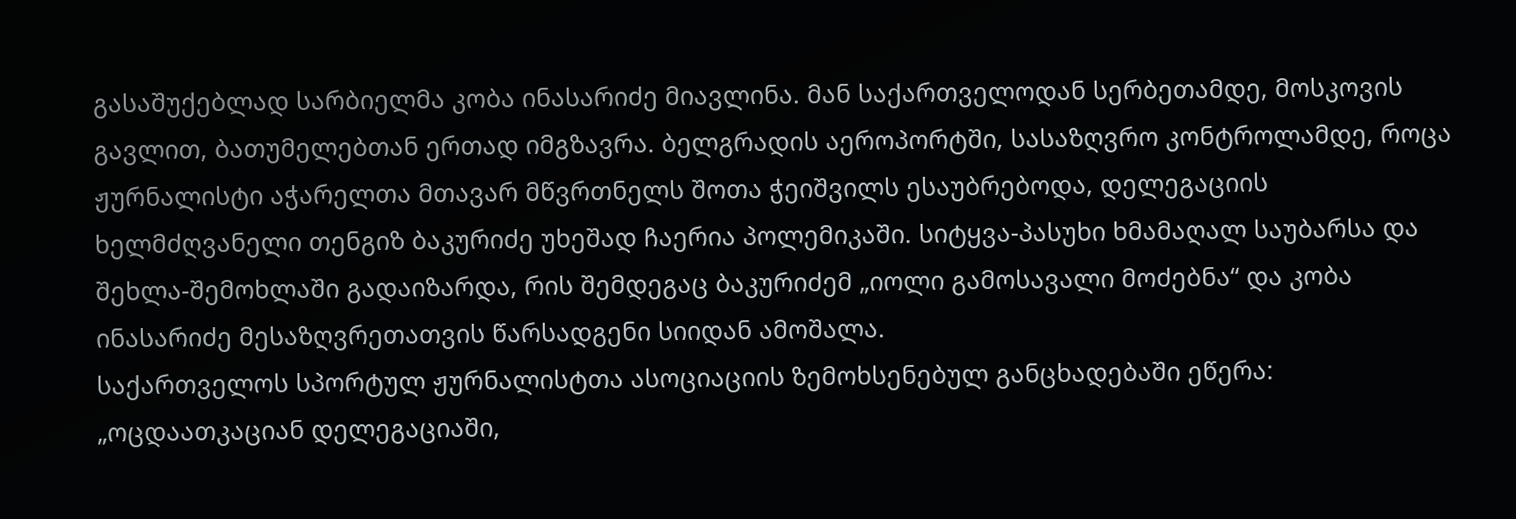გასაშუქებლად სარბიელმა კობა ინასარიძე მიავლინა. მან საქართველოდან სერბეთამდე, მოსკოვის გავლით, ბათუმელებთან ერთად იმგზავრა. ბელგრადის აეროპორტში, სასაზღვრო კონტროლამდე, როცა ჟურნალისტი აჭარელთა მთავარ მწვრთნელს შოთა ჭეიშვილს ესაუბრებოდა, დელეგაციის ხელმძღვანელი თენგიზ ბაკურიძე უხეშად ჩაერია პოლემიკაში. სიტყვა-პასუხი ხმამაღალ საუბარსა და შეხლა-შემოხლაში გადაიზარდა, რის შემდეგაც ბაკურიძემ „იოლი გამოსავალი მოძებნა“ და კობა ინასარიძე მესაზღვრეთათვის წარსადგენი სიიდან ამოშალა.
საქართველოს სპორტულ ჟურნალისტთა ასოციაციის ზემოხსენებულ განცხადებაში ეწერა: „ოცდაათკაციან დელეგაციაში,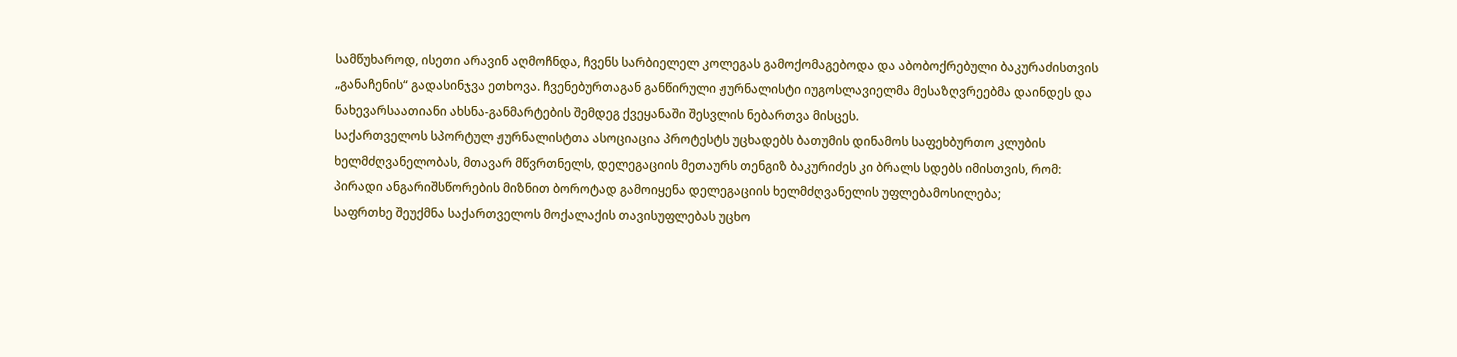სამწუხაროდ, ისეთი არავინ აღმოჩნდა, ჩვენს სარბიელელ კოლეგას გამოქომაგებოდა და აბობოქრებული ბაკურაძისთვის „განაჩენის“ გადასინჯვა ეთხოვა. ჩვენებურთაგან განწირული ჟურნალისტი იუგოსლავიელმა მესაზღვრეებმა დაინდეს და ნახევარსაათიანი ახსნა-განმარტების შემდეგ ქვეყანაში შესვლის ნებართვა მისცეს.
საქართველოს სპორტულ ჟურნალისტთა ასოციაცია პროტესტს უცხადებს ბათუმის დინამოს საფეხბურთო კლუბის ხელმძღვანელობას, მთავარ მწვრთნელს, დელეგაციის მეთაურს თენგიზ ბაკურიძეს კი ბრალს სდებს იმისთვის, რომ:
პირადი ანგარიშსწორების მიზნით ბოროტად გამოიყენა დელეგაციის ხელმძღვანელის უფლებამოსილება;
საფრთხე შეუქმნა საქართველოს მოქალაქის თავისუფლებას უცხო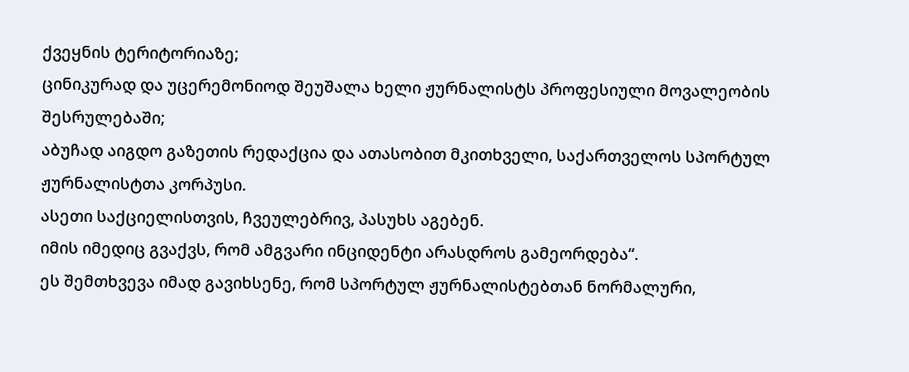ქვეყნის ტერიტორიაზე;
ცინიკურად და უცერემონიოდ შეუშალა ხელი ჟურნალისტს პროფესიული მოვალეობის შესრულებაში;
აბუჩად აიგდო გაზეთის რედაქცია და ათასობით მკითხველი, საქართველოს სპორტულ ჟურნალისტთა კორპუსი.
ასეთი საქციელისთვის, ჩვეულებრივ, პასუხს აგებენ.
იმის იმედიც გვაქვს, რომ ამგვარი ინციდენტი არასდროს გამეორდება“.
ეს შემთხვევა იმად გავიხსენე, რომ სპორტულ ჟურნალისტებთან ნორმალური,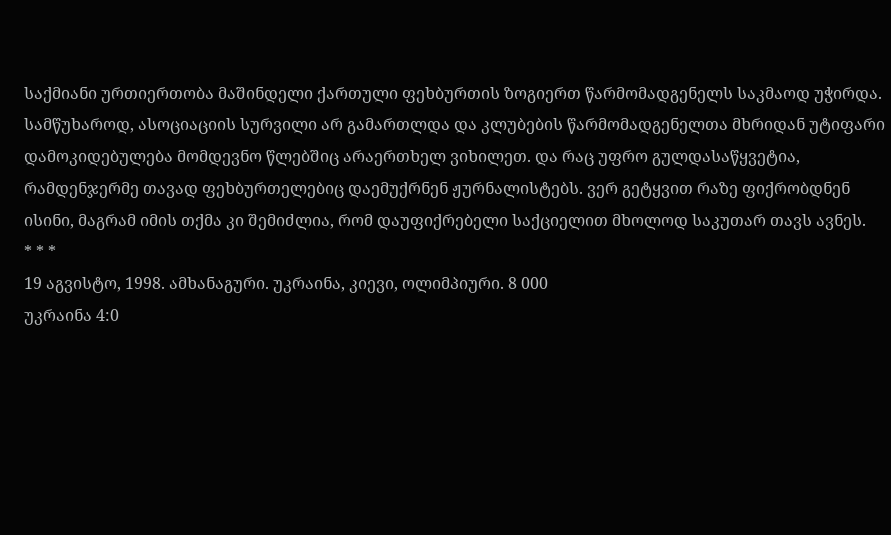საქმიანი ურთიერთობა მაშინდელი ქართული ფეხბურთის ზოგიერთ წარმომადგენელს საკმაოდ უჭირდა.
სამწუხაროდ, ასოციაციის სურვილი არ გამართლდა და კლუბების წარმომადგენელთა მხრიდან უტიფარი დამოკიდებულება მომდევნო წლებშიც არაერთხელ ვიხილეთ. და რაც უფრო გულდასაწყვეტია, რამდენჯერმე თავად ფეხბურთელებიც დაემუქრნენ ჟურნალისტებს. ვერ გეტყვით რაზე ფიქრობდნენ ისინი, მაგრამ იმის თქმა კი შემიძლია, რომ დაუფიქრებელი საქციელით მხოლოდ საკუთარ თავს ავნეს.
* * *
19 აგვისტო, 1998. ამხანაგური. უკრაინა, კიევი, ოლიმპიური. 8 000
უკრაინა 4:0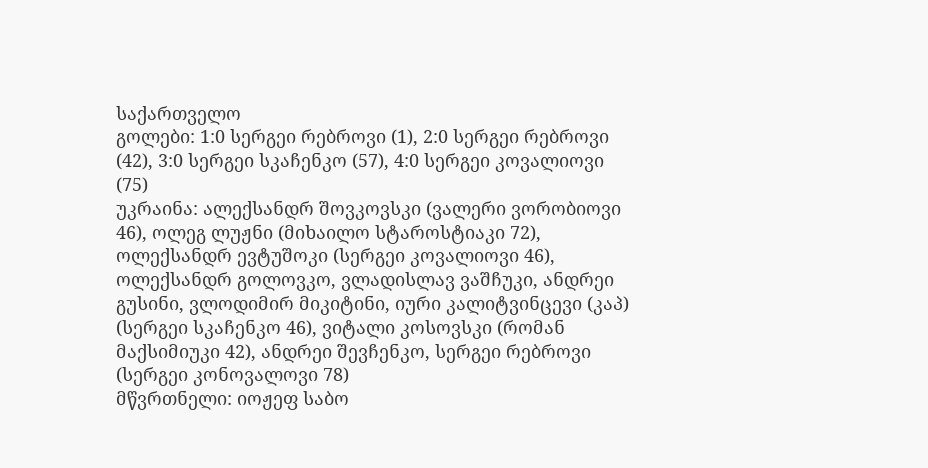საქართველო
გოლები: 1:0 სერგეი რებროვი (1), 2:0 სერგეი რებროვი (42), 3:0 სერგეი სკაჩენკო (57), 4:0 სერგეი კოვალიოვი (75)
უკრაინა: ალექსანდრ შოვკოვსკი (ვალერი ვორობიოვი 46), ოლეგ ლუჟნი (მიხაილო სტაროსტიაკი 72), ოლექსანდრ ევტუშოკი (სერგეი კოვალიოვი 46), ოლექსანდრ გოლოვკო, ვლადისლავ ვაშჩუკი, ანდრეი გუსინი, ვლოდიმირ მიკიტინი, იური კალიტვინცევი (კაპ) (სერგეი სკაჩენკო 46), ვიტალი კოსოვსკი (რომან მაქსიმიუკი 42), ანდრეი შევჩენკო, სერგეი რებროვი (სერგეი კონოვალოვი 78)
მწვრთნელი: იოჟეფ საბო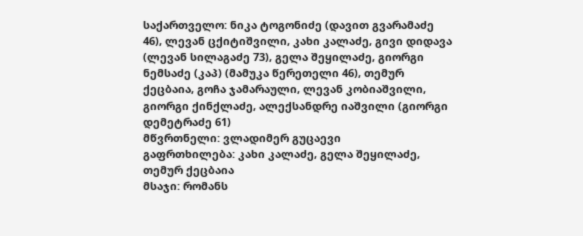საქართველო: ნიკა ტოგონიძე (დავით გვარამაძე 46), ლევან ცქიტიშვილი, კახი კალაძე, გივი დიდავა (ლევან სილაგაძე 73), გელა შეყილაძე, გიორგი ნემსაძე (კაპ) (მამუკა წერეთელი 46), თემურ ქეცბაია, გოჩა ჯამარაული, ლევან კობიაშვილი, გიორგი ქინქლაძე, ალექსანდრე იაშვილი (გიორგი დემეტრაძე 61)
მწვრთნელი: ვლადიმერ გუცაევი
გაფრთხილება: კახი კალაძე, გელა შეყილაძე, თემურ ქეცბაია
მსაჯი: რომანს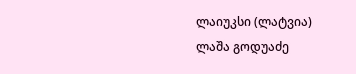ლაიუკსი (ლატვია)
ლაშა გოდუაძე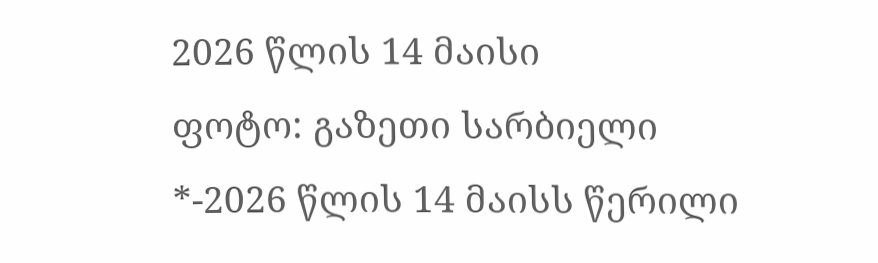2026 წლის 14 მაისი
ფოტო: გაზეთი სარბიელი
*-2026 წლის 14 მაისს წერილი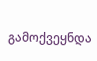გამოქვეყნდა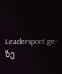Leadersport.ge-ზე